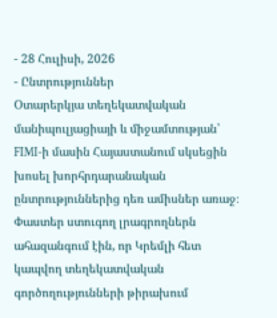- 28 Հուլիսի, 2026
- Ընտրություններ
Օտարերկյա տեղեկատվական մանիպուլյացիայի և միջամտության՝ FIMI-ի մասին Հայաստանում սկսեցին խոսել խորհրդարանական ընտրություններից դեռ ամիսներ առաջ։ Փաստեր ստուգող լրագրողներն ահազանգում էին, որ Կրեմլի հետ կապվող տեղեկատվական գործողությունների թիրախում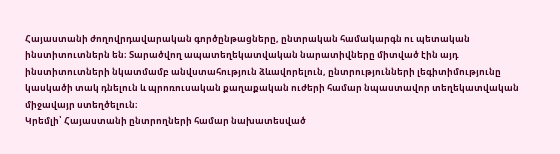Հայաստանի ժողովրդավարական գործընթացները, ընտրական համակարգն ու պետական ինստիտուտներն են։ Տարածվող ապատեղեկատվական նարատիվները միտված էին այդ ինստիտուտների նկատմամբ անվստահություն ձևավորելուն, ընտրությունների լեգիտիմությունը կասկածի տակ դնելուն և պրոռուսական քաղաքական ուժերի համար նպաստավոր տեղեկատվական միջավայր ստեղծելուն։
Կրեմլի՝ Հայաստանի ընտրողների համար նախատեսված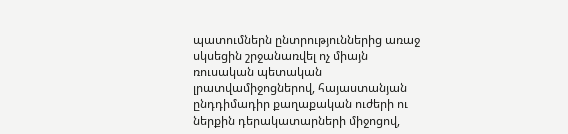պատումներն ընտրություններից առաջ սկսեցին շրջանառվել ոչ միայն ռուսական պետական լրատվամիջոցներով, հայաստանյան ընդդիմադիր քաղաքական ուժերի ու ներքին դերակատարների միջոցով,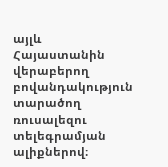այլև Հայաստանին վերաբերող բովանդակություն տարածող ռուսալեզու տելեգրամյան ալիքներով։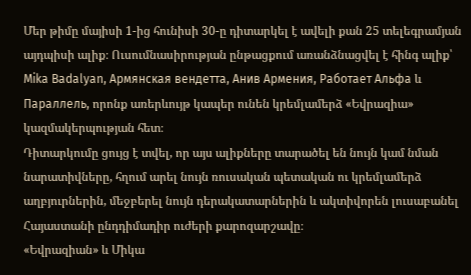Մեր թիմը մայիսի 1-ից հունիսի 30-ը դիտարկել է ավելի քան 25 տելեգրամյան այդպիսի ալիք։ Ուսումնասիրության ընթացքում առանձնացվել է հինգ ալիք՝ Mika Badalyan, Армянская вендетта, Анив Армения, Работает Альфа և Параллель, որոնք առերևույթ կապեր ունեն կրեմլամերձ «Եվրազիա» կազմակերպության հետ։
Դիտարկումը ցույց է տվել, որ այս ալիքները տարածել են նույն կամ նման նարատիվները, հղում արել նույն ռուսական պետական ու կրեմլամերձ աղբյուրներին, մեջբերել նույն դերակատարներին և ակտիվորեն լուսաբանել Հայաստանի ընդդիմադիր ուժերի քարոզարշավը։
«Եվրազիան» և Միկա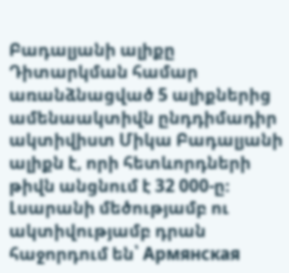Բադալյանի ալիքը
Դիտարկման համար առանձնացված 5 ալիքներից ամենաակտիվն ընդդիմադիր ակտիվիստ Միկա Բադալյանի ալիքն է, որի հետևորդների թիվն անցնում է 32 000-ը։ Լսարանի մեծությամբ ու ակտիվությամբ դրան հաջորդում են՝ Армянская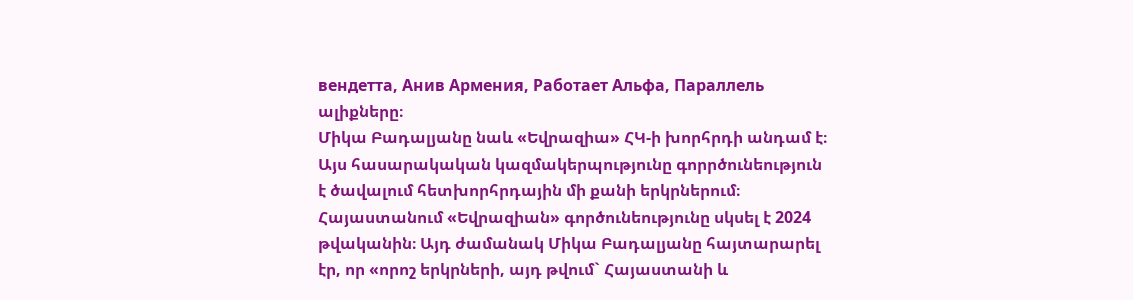вендетта, Анив Армения, Работает Альфа, Параллель ալիքները։
Միկա Բադալյանը նաև «Եվրազիա» ՀԿ-ի խորհրդի անդամ է։ Այս հասարակական կազմակերպությունը գորրծունեություն է ծավալում հետխորհրդային մի քանի երկրներում։ Հայաստանում «Եվրազիան» գործունեությունը սկսել է 2024 թվականին։ Այդ ժամանակ Միկա Բադալյանը հայտարարել էր, որ «որոշ երկրների, այդ թվում` Հայաստանի և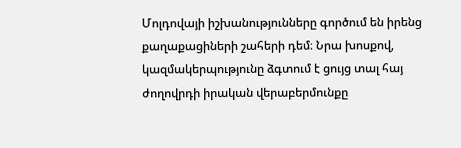Մոլդովայի իշխանությունները գործում են իրենց քաղաքացիների շահերի դեմ։ Նրա խոսքով, կազմակերպությունը ձգտում է ցույց տալ հայ ժողովրդի իրական վերաբերմունքը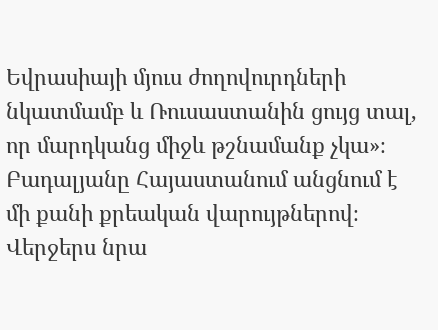Եվրասիայի մյուս ժողովուրդների նկատմամբ և Ռուսաստանին ցույց տալ, որ մարդկանց միջև թշնամանք չկա»։
Բադալյանը Հայաստանում անցնում է մի քանի քրեական վարույթներով։ Վերջերս նրա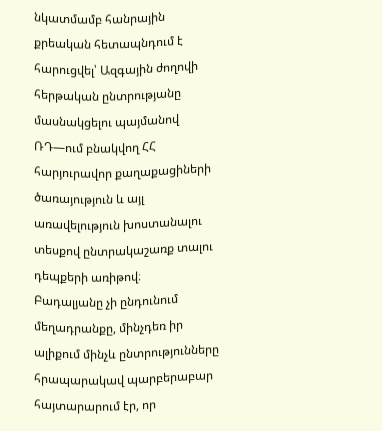նկատմամբ հանրային քրեական հետապնդում է հարուցվել՝ Ազգային ժողովի հերթական ընտրությանը մասնակցելու պայմանով ՌԴ—ում բնակվող ՀՀ հարյուրավոր քաղաքացիների ծառայություն և այլ առավելություն խոստանալու տեսքով ընտրակաշառք տալու դեպքերի առիթով։
Բադալյանը չի ընդունում մեղադրանքը, մինչդեռ իր ալիքում մինչև ընտրությունները հրապարակավ պարբերաբար հայտարարում էր, որ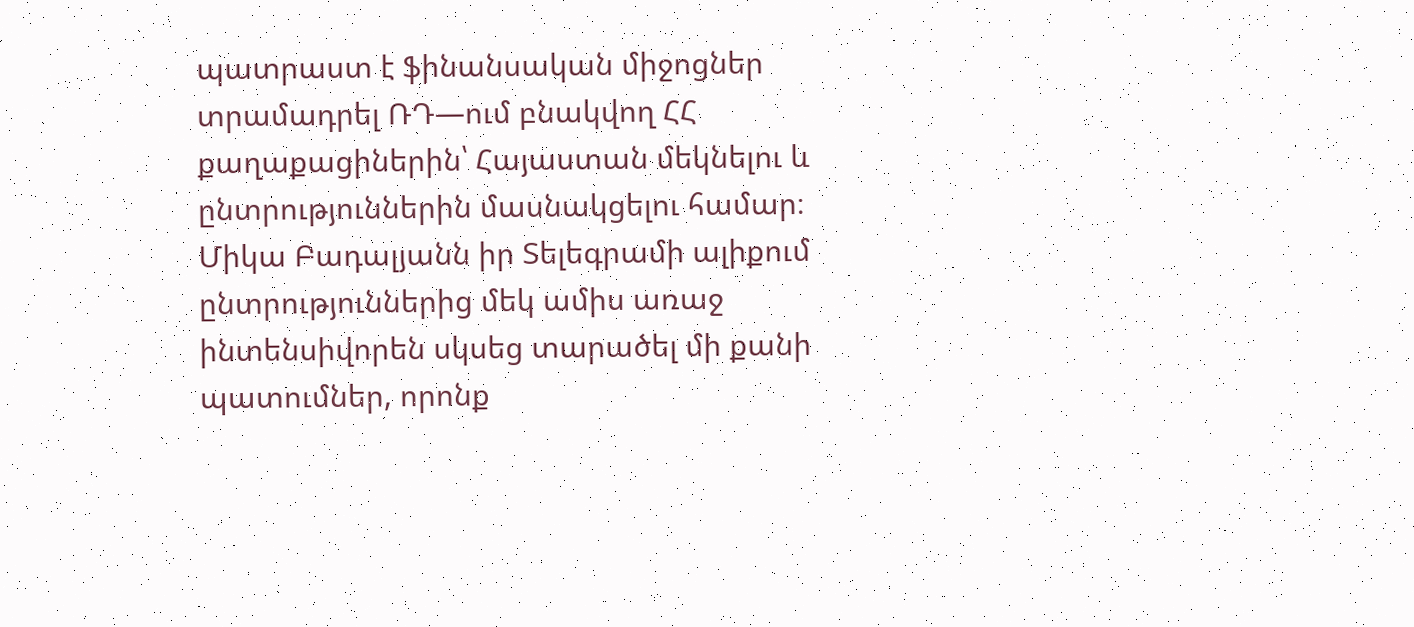պատրաստ է ֆինանսական միջոցներ տրամադրել ՌԴ—ում բնակվող ՀՀ քաղաքացիներին՝ Հայաստան մեկնելու և ընտրություններին մասնակցելու համար։
Միկա Բադալյանն իր Տելեգրամի ալիքում ընտրություններից մեկ ամիս առաջ ինտենսիվորեն սկսեց տարածել մի քանի պատումներ, որոնք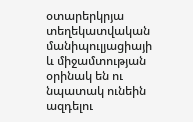օտարերկրյա տեղեկատվական մանիպուլյացիայի և միջամտության օրինակ են ու նպատակ ունեին ազդելու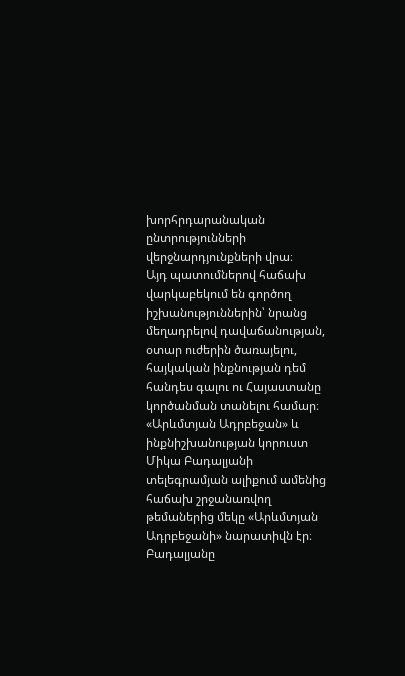խորհրդարանական ընտրությունների վերջնարդյունքների վրա։
Այդ պատումներով հաճախ վարկաբեկում են գործող իշխանություններին՝ նրանց մեղադրելով դավաճանության, օտար ուժերին ծառայելու, հայկական ինքնության դեմ հանդես գալու ու Հայաստանը կործանման տանելու համար։
«Արևմտյան Ադրբեջան» և ինքնիշխանության կորուստ
Միկա Բադալյանի տելեգրամյան ալիքում ամենից հաճախ շրջանառվող թեմաներից մեկը «Արևմտյան Ադրբեջանի» նարատիվն էր։ Բադալյանը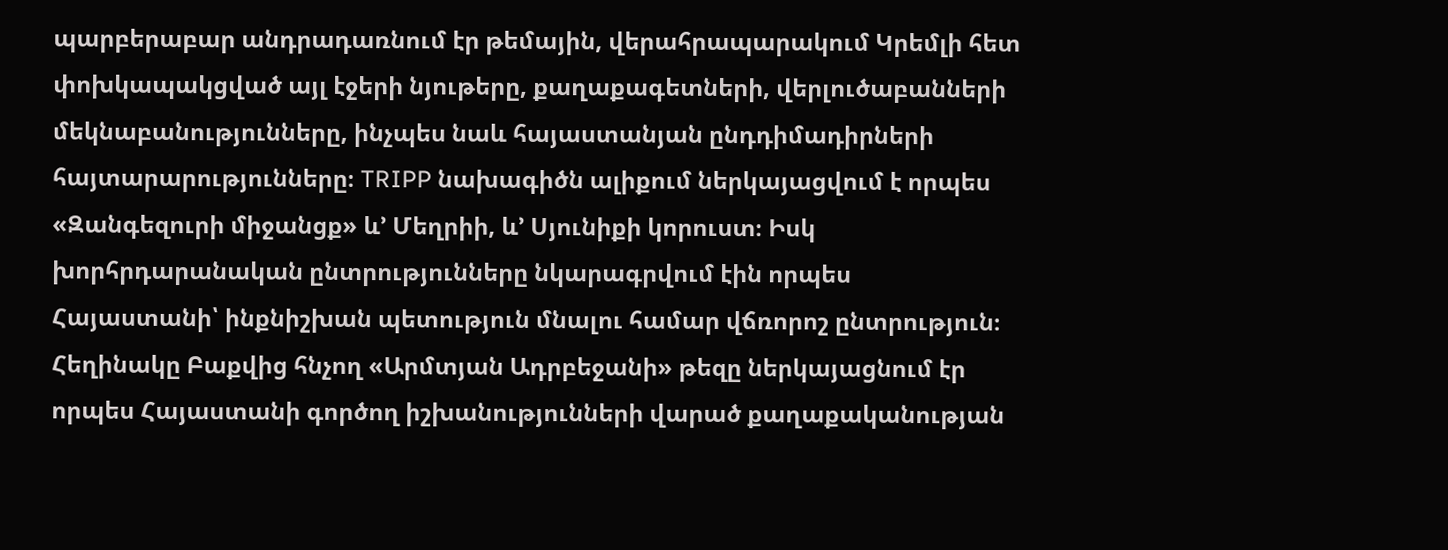պարբերաբար անդրադառնում էր թեմային, վերահրապարակում Կրեմլի հետ փոխկապակցված այլ էջերի նյութերը, քաղաքագետների, վերլուծաբանների մեկնաբանությունները, ինչպես նաև հայաստանյան ընդդիմադիրների հայտարարությունները։ TRIPP նախագիծն ալիքում ներկայացվում է որպես «Զանգեզուրի միջանցք» և’ Մեղրիի, և’ Սյունիքի կորուստ։ Իսկ խորհրդարանական ընտրությունները նկարագրվում էին որպես Հայաստանի՝ ինքնիշխան պետություն մնալու համար վճռորոշ ընտրություն։ Հեղինակը Բաքվից հնչող «Արմտյան Ադրբեջանի» թեզը ներկայացնում էր որպես Հայաստանի գործող իշխանությունների վարած քաղաքականության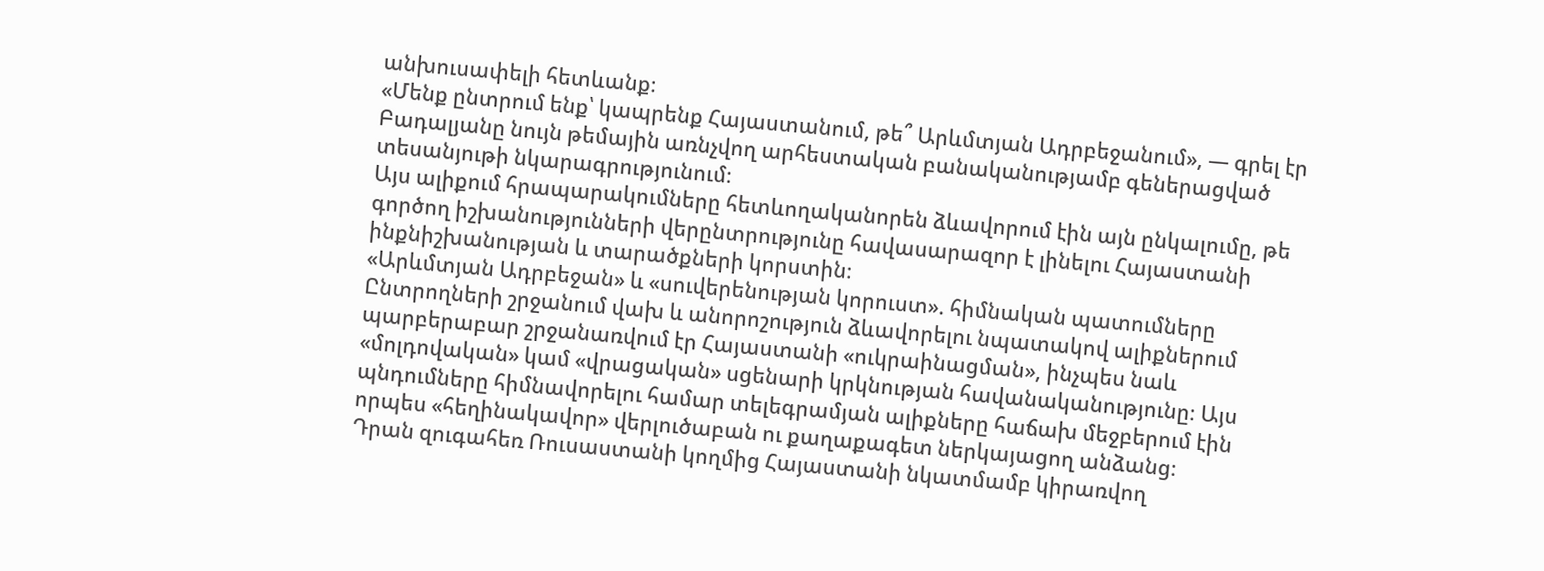անխուսափելի հետևանք։
«Մենք ընտրում ենք՝ կապրենք Հայաստանում, թե՞ Արևմտյան Ադրբեջանում», — գրել էր Բադալյանը նույն թեմային առնչվող արհեստական բանականությամբ գեներացված տեսանյութի նկարագրությունում։
Այս ալիքում հրապարակումները հետևողականորեն ձևավորում էին այն ընկալումը, թե գործող իշխանությունների վերընտրությունը հավասարազոր է լինելու Հայաստանի ինքնիշխանության և տարածքների կորստին։
«Արևմտյան Ադրբեջան» և «սուվերենության կորուստ». հիմնական պատումները
Ընտրողների շրջանում վախ և անորոշություն ձևավորելու նպատակով ալիքներում պարբերաբար շրջանառվում էր Հայաստանի «ուկրաինացման», ինչպես նաև «մոլդովական» կամ «վրացական» սցենարի կրկնության հավանականությունը։ Այս պնդումները հիմնավորելու համար տելեգրամյան ալիքները հաճախ մեջբերում էին որպես «հեղինակավոր» վերլուծաբան ու քաղաքագետ ներկայացող անձանց։
Դրան զուգահեռ Ռուսաստանի կողմից Հայաստանի նկատմամբ կիրառվող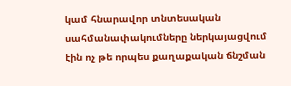կամ հնարավոր տնտեսական սահմանափակումները ներկայացվում էին ոչ թե որպես քաղաքական ճնշման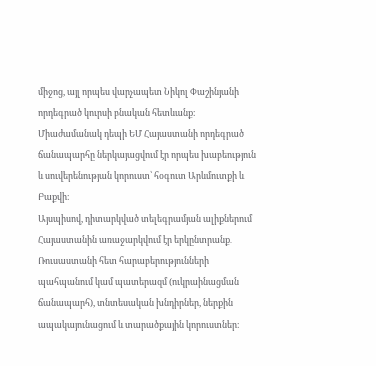միջոց, այլ որպես վարչապետ Նիկոլ Փաշինյանի որդեգրած կուրսի բնական հետևանք։ Միաժամանակ դեպի ԵՄ Հայաստանի որդեգրած ճանապարհը ներկայացվում էր որպես խաբեություն և սուվերենության կորուստ՝ հօգուտ Արևմուտքի և Բաքվի։
Այսպիսով, դիտարկված տելեգրամյան ալիքներում Հայաստանին առաջարկվում էր երկընտրանք․ Ռուսաստանի հետ հարաբերությունների պահպանում կամ պատերազմ (ուկրաինացման ճանապարհ), տնտեսական խնդիրներ, ներքին ապակայունացում և տարածքային կորուստներ։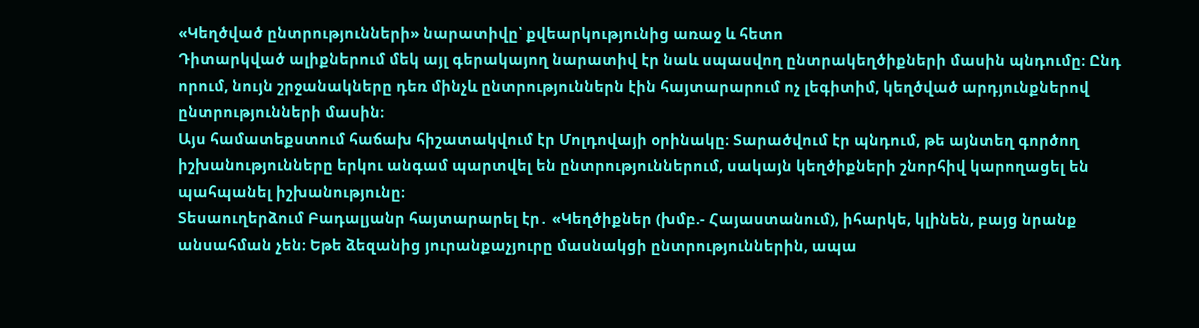«Կեղծված ընտրությունների» նարատիվը՝ քվեարկությունից առաջ և հետո
Դիտարկված ալիքներում մեկ այլ գերակայող նարատիվ էր նաև սպասվող ընտրակեղծիքների մասին պնդումը։ Ընդ որում, նույն շրջանակները դեռ մինչև ընտրություններն էին հայտարարում ոչ լեգիտիմ, կեղծված արդյունքներով ընտրությունների մասին։
Այս համատեքստում հաճախ հիշատակվում էր Մոլդովայի օրինակը։ Տարածվում էր պնդում, թե այնտեղ գործող իշխանությունները երկու անգամ պարտվել են ընտրություններում, սակայն կեղծիքների շնորհիվ կարողացել են պահպանել իշխանությունը։
Տեսաուղերձում Բադալյանր հայտարարել էր․ «Կեղծիքներ (խմբ.- Հայաստանում), իհարկե, կլինեն, բայց նրանք անսահման չեն։ Եթե ձեզանից յուրանքաչյուրը մասնակցի ընտրություններին, ապա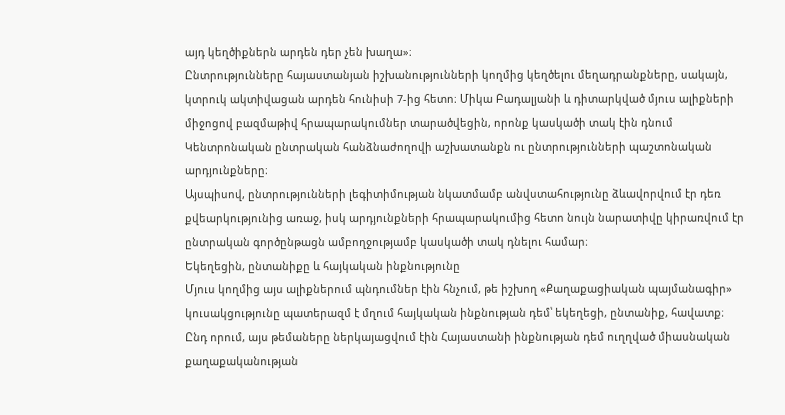այդ կեղծիքներն արդեն դեր չեն խաղա»։
Ընտրությունները հայաստանյան իշխանությունների կողմից կեղծելու մեղադրանքները, սակայն, կտրուկ ակտիվացան արդեն հունիսի 7-ից հետո։ Միկա Բադալյանի և դիտարկված մյուս ալիքների միջոցով բազմաթիվ հրապարակումներ տարածվեցին, որոնք կասկածի տակ էին դնում Կենտրոնական ընտրական հանձնաժողովի աշխատանքն ու ընտրությունների պաշտոնական արդյունքները։
Այսպիսով, ընտրությունների լեգիտիմության նկատմամբ անվստահությունը ձևավորվում էր դեռ քվեարկությունից առաջ, իսկ արդյունքների հրապարակումից հետո նույն նարատիվը կիրառվում էր ընտրական գործընթացն ամբողջությամբ կասկածի տակ դնելու համար։
Եկեղեցին, ընտանիքը և հայկական ինքնությունը
Մյուս կողմից այս ալիքներում պնդումներ էին հնչում, թե իշխող «Քաղաքացիական պայմանագիր» կուսակցությունը պատերազմ է մղում հայկական ինքնության դեմ՝ եկեղեցի, ընտանիք, հավատք։
Ընդ որում, այս թեմաները ներկայացվում էին Հայաստանի ինքնության դեմ ուղղված միասնական քաղաքականության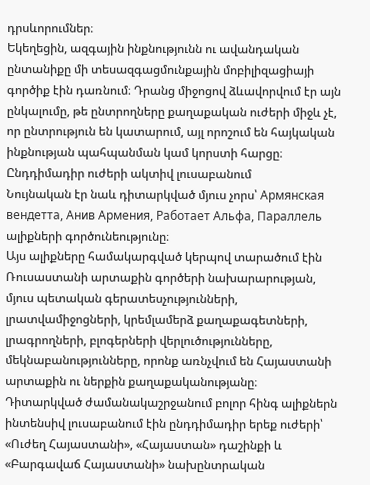դրսևորումներ։
Եկեղեցին, ազգային ինքնությունն ու ավանդական ընտանիքը մի տեսազգացմունքային մոբիլիզացիայի գործիք էին դառնում։ Դրանց միջոցով ձևավորվում էր այն ընկալումը, թե ընտրողները քաղաքական ուժերի միջև չէ, որ ընտրություն են կատարում, այլ որոշում են հայկական ինքնության պահպանման կամ կորստի հարցը։
Ընդդիմադիր ուժերի ակտիվ լուսաբանում
Նույնական էր նաև դիտարկված մյուս չորս՝ Армянская вендетта, Анив Армения, Работает Альфа, Параллель ալիքների գործունեությունը։
Այս ալիքները համակարգված կերպով տարածում էին Ռուսաստանի արտաքին գործերի նախարարության, մյուս պետական գերատեսչությունների, լրատվամիջոցների, կրեմլամերձ քաղաքագետների, լրագրողների, բլոգերների վերլուծությունները, մեկնաբանությունները, որոնք առնչվում են Հայաստանի արտաքին ու ներքին քաղաքականությանը։
Դիտարկված ժամանակաշրջանում բոլոր հինգ ալիքներն ինտենսիվ լուսաբանում էին ընդդիմադիր երեք ուժերի՝ «Ուժեղ Հայաստանի», «Հայաստան» դաշինքի և «Բարգավաճ Հայաստանի» նախընտրական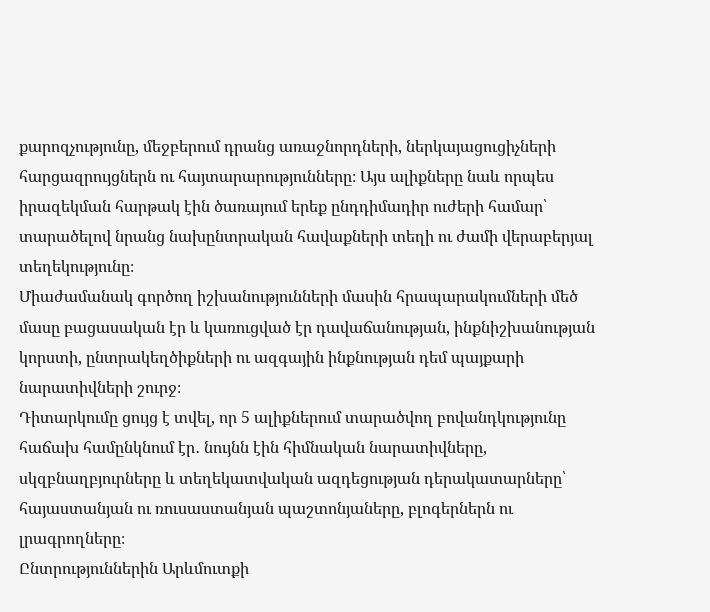քարոզչությունը, մեջբերում դրանց առաջնորդների, ներկայացուցիչների հարցազրույցներն ու հայտարարությունները։ Այս ալիքները նաև որպես իրազեկման հարթակ էին ծառայում երեք ընդդիմադիր ուժերի համար՝ տարածելով նրանց նախընտրական հավաքների տեղի ու ժամի վերաբերյալ տեղեկությունը։
Միաժամանակ գործող իշխանությունների մասին հրապարակումների մեծ մասը բացասական էր և կառուցված էր դավաճանության, ինքնիշխանության կորստի, ընտրակեղծիքների ու ազգային ինքնության դեմ պայքարի նարատիվների շուրջ։
Դիտարկումը ցույց է տվել, որ 5 ալիքներում տարածվող բովանդկությունը հաճախ համընկնում էր․ նույնն էին հիմնական նարատիվները, սկզբնաղբյուրները և տեղեկատվական ազդեցության դերակատարները՝ հայաստանյան ու ռուսաստանյան պաշտոնյաները, բլոգերներն ու լրագրողները։
Ընտրություններին Արևմուտքի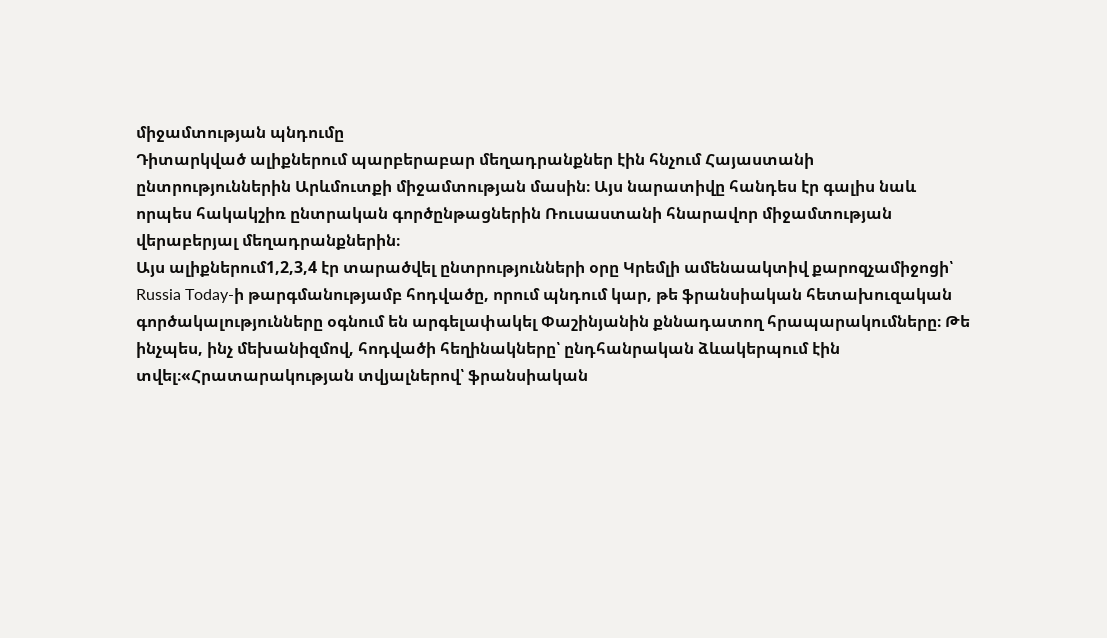միջամտության պնդումը
Դիտարկված ալիքներում պարբերաբար մեղադրանքներ էին հնչում Հայաստանի ընտրություններին Արևմուտքի միջամտության մասին։ Այս նարատիվը հանդես էր գալիս նաև որպես հակակշիռ ընտրական գործընթացներին Ռուսաստանի հնարավոր միջամտության վերաբերյալ մեղադրանքներին։
Այս ալիքներում1,2,3,4 էր տարածվել ընտրությունների օրը Կրեմլի ամենաակտիվ քարոզչամիջոցի՝ Russia Today-ի թարգմանությամբ հոդվածը, որում պնդում կար, թե ֆրանսիական հետախուզական գործակալությունները օգնում են արգելափակել Փաշինյանին քննադատող հրապարակումները։ Թե ինչպես, ինչ մեխանիզմով, հոդվածի հեղինակները՝ ընդհանրական ձևակերպում էին տվել։«Հրատարակության տվյալներով՝ ֆրանսիական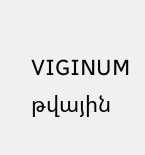VIGINUM թվային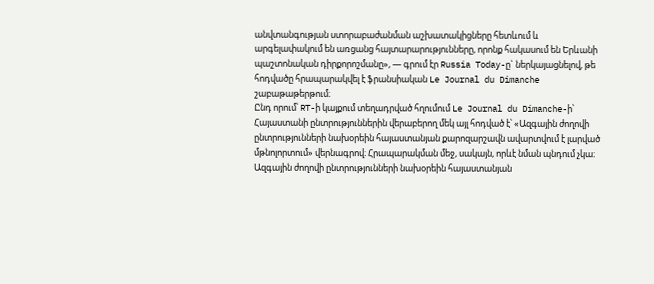անվտանգության ստորաբաժանման աշխատակիցները հետևում և արգելափակում են առցանց հայտարարությունները, որոնք հակասում են Երևանի պաշտոնական դիրքորոշմանը», — գրում էր Russia Today-ը` ներկայացնելով, թե հոդվածը հրապարակվել է ֆրանսիական Le Journal du Dimanche շաբաթաթերթում։
Ընդ որում՝ RT-ի կայքում տեղադրված հղումում Le Journal du Dimanche-ի՝ Հայաստանի ընտրություններին վերաբերող մեկ այլ հոդված է՝ «Ազգային ժողովի ընտրությունների նախօրեին հայաստանյան քարոզարշավն ավարտվում է լարված մթնոլորտում» վերնագրով։ Հրապարակման մեջ, սակայն, որևէ նման պնդում չկա։
Ազգային ժողովի ընտրությունների նախօրեին հայաստանյան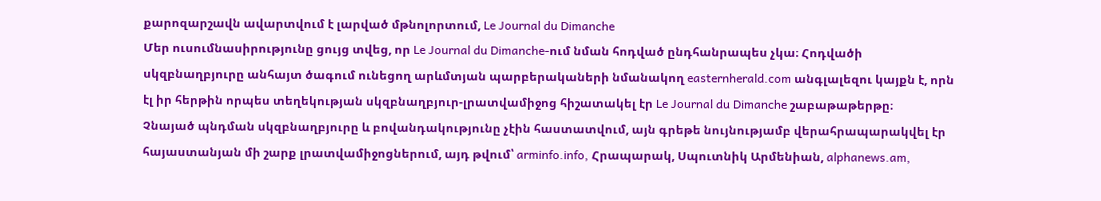քարոզարշավն ավարտվում է լարված մթնոլորտում, Le Journal du Dimanche
Մեր ուսումնասիրությունը ցույց տվեց, որ Le Journal du Dimanche-ում նման հոդված ընդհանրապես չկա։ Հոդվածի սկզբնաղբյուրը անհայտ ծագում ունեցող արևմտյան պարբերակաների նմանակող easternherald.com անգլալեզու կայքն է, որն էլ իր հերթին որպես տեղեկության սկզբնաղբյուր-լրատվամիջոց հիշատակել էր Le Journal du Dimanche շաբաթաթերթը։
Չնայած պնդման սկզբնաղբյուրը և բովանդակությունը չէին հաստատվում, այն գրեթե նույնությամբ վերահրապարակվել էր հայաստանյան մի շարք լրատվամիջոցներում, այդ թվում՝ arminfo.info, Հրապարակ, Սպուտնիկ Արմենիան, alphanews.am,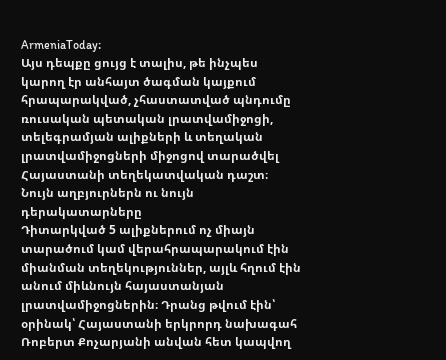ArmeniaToday։
Այս դեպքը ցույց է տալիս, թե ինչպես կարող էր անհայտ ծագման կայքում հրապարակված, չհաստատված պնդումը ռուսական պետական լրատվամիջոցի, տելեգրամյան ալիքների և տեղական լրատվամիջոցների միջոցով տարածվել Հայաստանի տեղեկատվական դաշտ։
Նույն աղբյուրներն ու նույն դերակատարները
Դիտարկված 5 ալիքներում ոչ միայն տարածում կամ վերահրապարակում էին միանման տեղեկություններ, այլև հղում էին անում միևնույն հայաստանյան լրատվամիջոցներին։ Դրանց թվում էին՝ օրինակ՝ Հայաստանի երկրորդ նախագահ Ռոբերտ Քոչարյանի անվան հետ կապվող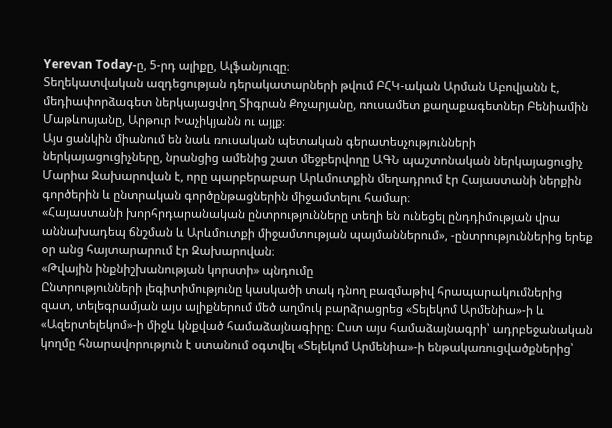Yerevan Today-ը, 5-րդ ալիքը, Ալֆանյուզը։
Տեղեկատվական ազդեցության դերակատարների թվում ԲՀԿ-ական Արման Աբովյանն է, մեդիափորձագետ ներկայացվող Տիգրան Քոչարյանը, ռուսամետ քաղաքագետներ Բենիամին Մաթևոսյանը, Արթուր Խաչիկյանն ու այլք։
Այս ցանկին միանում են նաև ռուսական պետական գերատեսչությունների ներկայացուցիչները, նրանցից ամենից շատ մեջբերվողը ԱԳՆ պաշտոնական ներկայացուցիչ Մարիա Զախարովան է, որը պարբերաբար Արևմուտքին մեղադրում էր Հայաստանի ներքին գործերին և ընտրական գործընթացներին միջամտելու համար։
«Հայաստանի խորհրդարանական ընտրությունները տեղի են ունեցել ընդդիմության վրա աննախադեպ ճնշման և Արևմուտքի միջամտության պայմաններում», -ընտրություններից երեք օր անց հայտարարում էր Զախարովան։
«Թվային ինքնիշխանության կորստի» պնդումը
Ընտրությունների լեգիտիմությունը կասկածի տակ դնող բազմաթիվ հրապարակումներից զատ, տելեգրամյան այս ալիքներում մեծ աղմուկ բարձրացրեց «Տելեկոմ Արմենիա»-ի և «Ազերտելեկոմ»-ի միջև կնքված համաձայնագիրը։ Ըստ այս համաձայնագրի՝ ադրբեջանական կողմը հնարավորություն է ստանում օգտվել «Տելեկոմ Արմենիա»-ի ենթակառուցվածքներից՝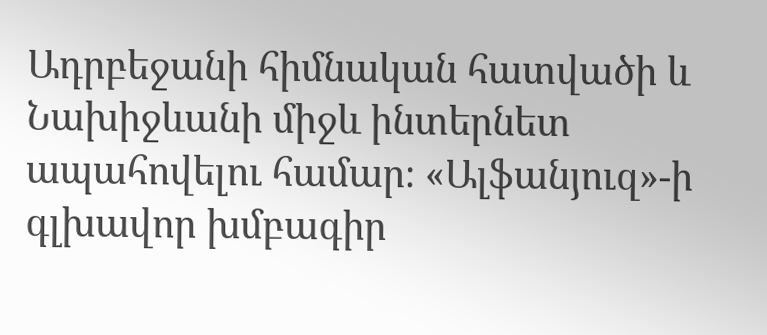Ադրբեջանի հիմնական հատվածի և Նախիջևանի միջև ինտերնետ ապահովելու համար։ «Ալֆանյուզ»-ի գլխավոր խմբագիր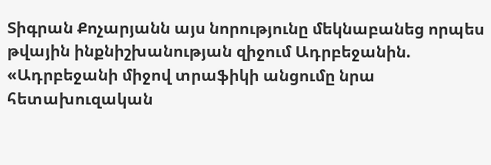Տիգրան Քոչարյանն այս նորությունը մեկնաբանեց որպես թվային ինքնիշխանության զիջում Ադրբեջանին.
«Ադրբեջանի միջով տրաֆիկի անցումը նրա հետախուզական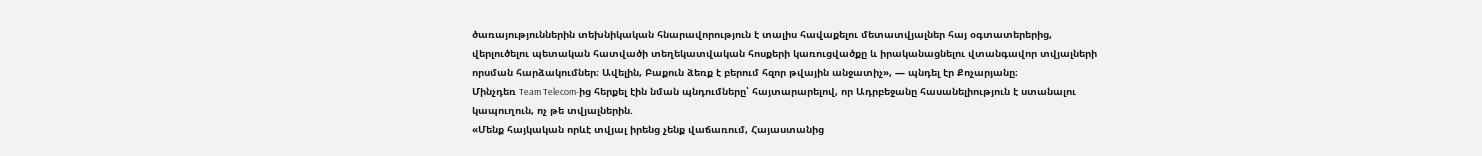ծառայություններին տեխնիկական հնարավորություն է տալիս հավաքելու մետատվյալներ հայ օգտատերերից, վերլուծելու պետական հատվածի տեղեկատվական հոսքերի կառուցվածքը և իրականացնելու վտանգավոր տվյալների որսման հարձակումներ։ Ավելին, Բաքուն ձեռք է բերում հզոր թվային անջատիչ», — պնդել էր Քոչարյանը։
Մինչդեռ Team Telecom-ից հերքել էին նման պնդումները՝ հայտարարելով, որ Ադրբեջանը հասանելիություն է ստանալու կապուղուն, ոչ թե տվյալներին.
«Մենք հայկական որևէ տվյալ իրենց չենք վաճառում, Հայաստանից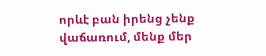որևէ բան իրենց չենք վաճառում, մենք մեր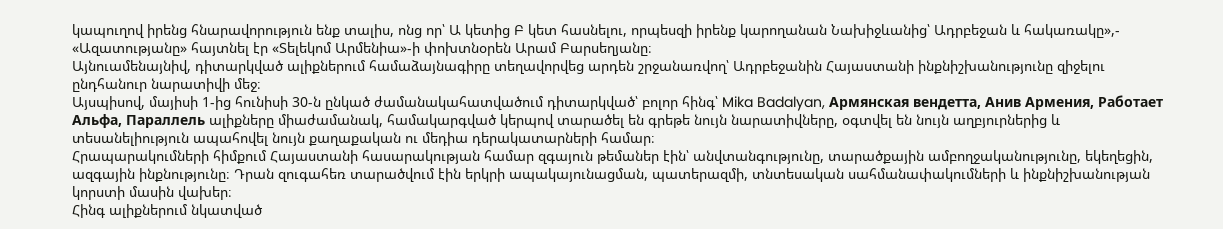կապուղով իրենց հնարավորություն ենք տալիս, ոնց որ՝ Ա կետից Բ կետ հասնելու, որպեսզի իրենք կարողանան Նախիջևանից՝ Ադրբեջան և հակառակը»,- «Ազատությանը» հայտնել էր «Տելեկոմ Արմենիա»-ի փոխտնօրեն Արամ Բարսեղյանը։
Այնուամենայնիվ, դիտարկված ալիքներում համաձայնագիրը տեղավորվեց արդեն շրջանառվող՝ Ադրբեջանին Հայաստանի ինքնիշխանությունը զիջելու ընդհանուր նարատիվի մեջ։
Այսպիսով, մայիսի 1-ից հունիսի 30-ն ընկած ժամանակահատվածում դիտարկված՝ բոլոր հինգ՝ Mika Badalyan, Армянская вендетта, Анив Армения, Работает Альфа, Параллель ալիքները միաժամանակ, համակարգված կերպով տարածել են գրեթե նույն նարատիվները, օգտվել են նույն աղբյուրներից և տեսանելիություն ապահովել նույն քաղաքական ու մեդիա դերակատարների համար։
Հրապարակումների հիմքում Հայաստանի հասարակության համար զգայուն թեմաներ էին՝ անվտանգությունը, տարածքային ամբողջականությունը, եկեղեցին, ազգային ինքնությունը։ Դրան զուգահեռ տարածվում էին երկրի ապակայունացման, պատերազմի, տնտեսական սահմանափակումների և ինքնիշխանության կորստի մասին վախեր։
Հինգ ալիքներում նկատված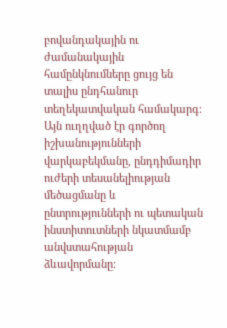բովանդակային ու ժամանակային համընկնումները ցույց են տալիս ընդհանուր տեղեկատվական համակարգ։ Այն ուղղված էր գործող իշխանությունների վարկաբեկմանը, ընդդիմադիր ուժերի տեսանելիության մեծացմանը և ընտրությունների ու պետական ինստիտուտների նկատմամբ անվստահության ձևավորմանը։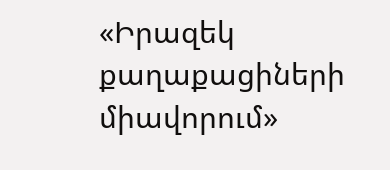«Իրազեկ քաղաքացիների միավորում»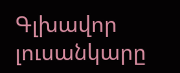Գլխավոր լուսանկարը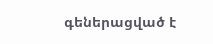գեներացված է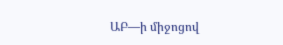ԱԲ—ի միջոցով